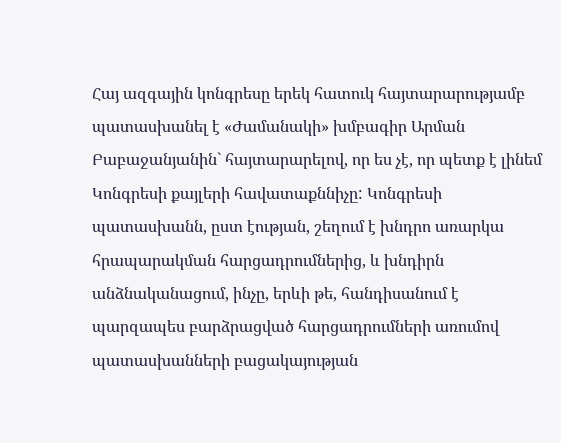Հայ ազգային կոնգրեսը երեկ հատուկ հայտարարությամբ պատասխանել է «Ժամանակի» խմբագիր Արման Բաբաջանյանին` հայտարարելով, որ ես չէ, որ պետք է լինեմ Կոնգրեսի քայլերի հավատաքննիչը: Կոնգրեսի պատասխանն, ըստ էության, շեղում է խնդրո առարկա հրապարակման հարցադրումներից, և խնդիրն անձնականացում, ինչը, երևի թե, հանդիսանում է պարզապես բարձրացված հարցադրումների առումով պատասխանների բացակայության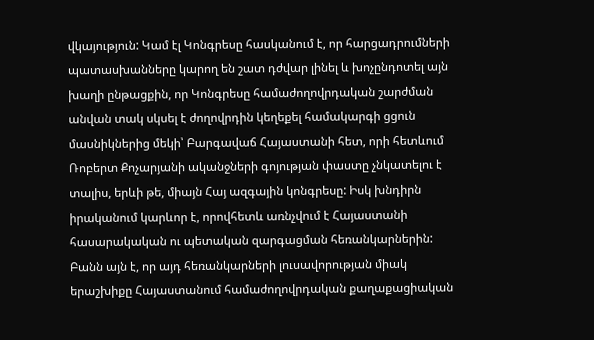վկայություն: Կամ էլ Կոնգրեսը հասկանում է, որ հարցադրումների պատասխանները կարող են շատ դժվար լինել և խոչընդոտել այն խաղի ընթացքին, որ Կոնգրեսը համաժողովրդական շարժման անվան տակ սկսել է ժողովրդին կեղեքել համակարգի ցցուն մասնիկներից մեկի՝ Բարգավաճ Հայաստանի հետ, որի հետևում Ռոբերտ Քոչարյանի ականջների գոյության փաստը չնկատելու է տալիս, երևի թե, միայն Հայ ազգային կոնգրեսը: Իսկ խնդիրն իրականում կարևոր է, որովհետև առնչվում է Հայաստանի հասարակական ու պետական զարգացման հեռանկարներին:
Բանն այն է, որ այդ հեռանկարների լուսավորության միակ երաշխիքը Հայաստանում համաժողովրդական քաղաքացիական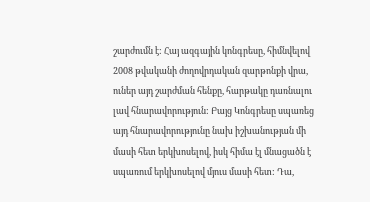շարժումն է: Հայ ազգային կոնգրեսը, հիմնվելով 2008 թվականի ժողովրդական զարթոնքի վրա, ուներ այդ շարժման հենքը, հարթակը դառնալու լավ հնարավորություն: Բայց Կոնգրեսը սպառեց այդ հնարավորությունը նախ իշխանության մի մասի հետ երկխոսելով, իսկ հիմա էլ մնացածն է սպառում երկխոսելով մյուս մասի հետ: Դա,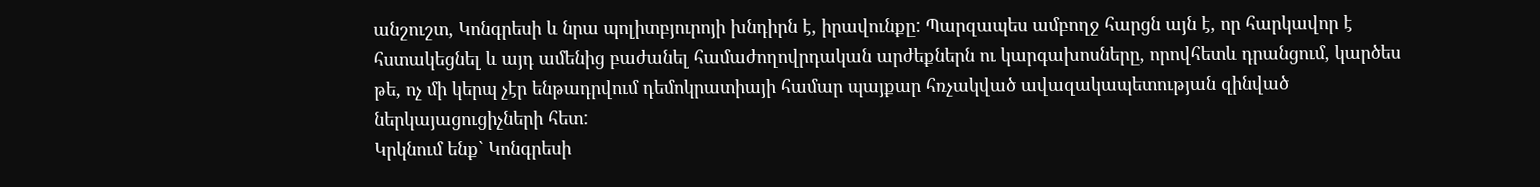անշուշտ, Կոնգրեսի և նրա պոլիտբյուրոյի խնդիրն է, իրավունքը: Պարզապես ամբողջ հարցն այն է, որ հարկավոր է հստակեցնել և այդ ամենից բաժանել համաժողովրդական արժեքներն ու կարգախոսները, որովհետև դրանցում, կարծես թե, ոչ մի կերպ չէր ենթադրվում դեմոկրատիայի համար պայքար հռչակված ավազակապետության զինված ներկայացուցիչների հետ:
Կրկնում ենք` Կոնգրեսի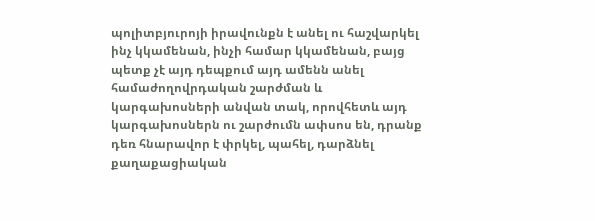պոլիտբյուրոյի իրավունքն է անել ու հաշվարկել ինչ կկամենան, ինչի համար կկամենան, բայց պետք չէ այդ դեպքում այդ ամենն անել համաժողովրդական շարժման և կարգախոսների անվան տակ, որովհետև այդ կարգախոսներն ու շարժումն ափսոս են, դրանք դեռ հնարավոր է փրկել, պահել, դարձնել քաղաքացիական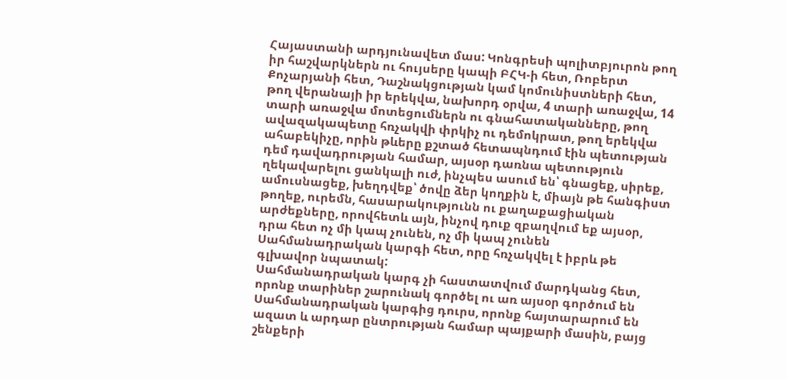Հայաստանի արդյունավետ մաս: Կոնգրեսի պոլիտբյուրոն թող իր հաշվարկներն ու հույսերը կապի ԲՀԿ-ի հետ, Ռոբերտ Քոչարյանի հետ, Դաշնակցության կամ կոմունիստների հետ, թող վերանայի իր երեկվա, նախորդ օրվա, 4 տարի առաջվա, 14 տարի առաջվա մոտեցումներն ու գնահատականները, թող ավազակապետը հռչակվի փրկիչ ու դեմոկրատ, թող երեկվա ահաբեկիչը, որին թևերը քշտած հետապնդում էին պետության դեմ դավադրության համար, այսօր դառնա պետություն ղեկավարելու ցանկալի ուժ, ինչպես ասում են՝ գնացեք, սիրեք, ամուսնացեք, խեղդվեք՝ ծովը ձեր կողքին է, միայն թե հանգիստ թողեք, ուրեմն, հասարակությունն ու քաղաքացիական արժեքները, որովհետև այն, ինչով դուք զբաղվում եք այսօր, դրա հետ ոչ մի կապ չունեն, ոչ մի կապ չունեն Սահմանադրական կարգի հետ, որը հռչակվել է իբրև թե գլխավոր նպատակ:
Սահմանադրական կարգ չի հաստատվում մարդկանց հետ, որոնք տարիներ շարունակ գործել ու առ այսօր գործում են Սահմանադրական կարգից դուրս, որոնք հայտարարում են ազատ և արդար ընտրության համար պայքարի մասին, բայց շենքերի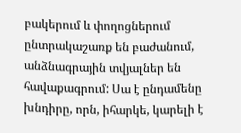բակերում և փողոցներում ընտրակաշառք են բաժանում, անձնագրային տվյալներ են հավաքագրում: Սա է ընդամենը խնդիրը, որն, իհարկե, կարելի է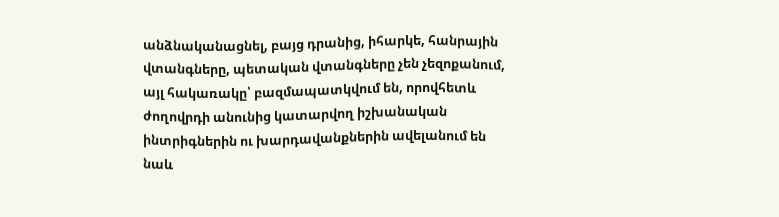անձնականացնել, բայց դրանից, իհարկե, հանրային վտանգները, պետական վտանգները չեն չեզոքանում, այլ հակառակը՝ բազմապատկվում են, որովհետև ժողովրդի անունից կատարվող իշխանական ինտրիգներին ու խարդավանքներին ավելանում են նաև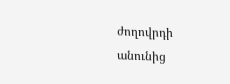ժողովրդի անունից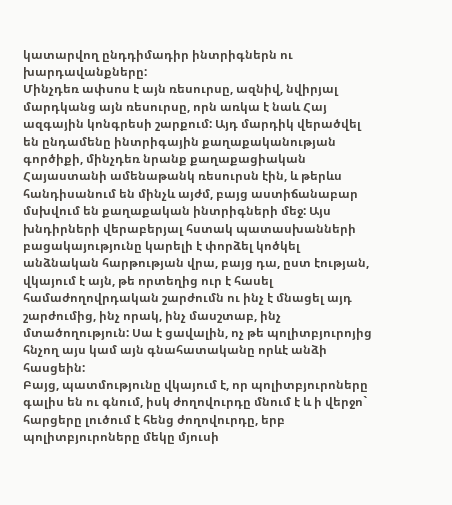կատարվող ընդդիմադիր ինտրիգներն ու խարդավանքները:
Մինչդեռ ափսոս է այն ռեսուրսը, ազնիվ, նվիրյալ մարդկանց այն ռեսուրսը, որն առկա է նաև Հայ ազգային կոնգրեսի շարքում: Այդ մարդիկ վերածվել են ընդամենը ինտրիգային քաղաքականության գործիքի, մինչդեռ նրանք քաղաքացիական Հայաստանի ամենաթանկ ռեսուրսն էին, և թերևս հանդիսանում են մինչև այժմ, բայց աստիճանաբար մսխվում են քաղաքական ինտրիգների մեջ: Այս խնդիրների վերաբերյալ հստակ պատասխանների բացակայությունը կարելի է փորձել կոծկել անձնական հարթության վրա, բայց դա, ըստ էության, վկայում է այն, թե որտեղից ուր է հասել համաժողովրդական շարժումն ու ինչ է մնացել այդ շարժումից, ինչ որակ, ինչ մասշտաբ, ինչ մտածողություն: Սա է ցավալին, ոչ թե պոլիտբյուրոյից հնչող այս կամ այն գնահատականը որևէ անձի հասցեին:
Բայց, պատմությունը վկայում է, որ պոլիտբյուրոները գալիս են ու գնում, իսկ ժողովուրդը մնում է և ի վերջո` հարցերը լուծում է հենց ժողովուրդը, երբ պոլիտբյուրոները մեկը մյուսի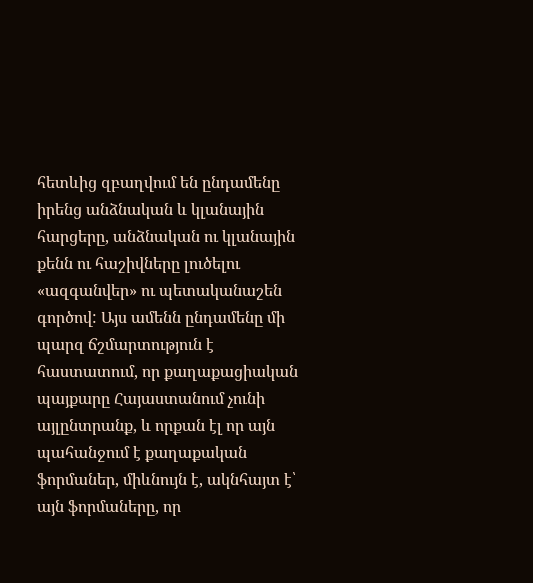հետևից զբաղվում են ընդամենը իրենց անձնական և կլանային հարցերը, անձնական ու կլանային քենն ու հաշիվները լուծելու «ազգանվեր» ու պետականաշեն գործով: Այս ամենն ընդամենը մի պարզ ճշմարտություն է հաստատում, որ քաղաքացիական պայքարը Հայաստանում չունի այլընտրանք, և որքան էլ որ այն պահանջում է քաղաքական ֆորմաներ, միևնույն է, ակնհայտ է՝ այն ֆորմաները, որ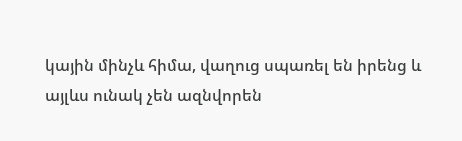կային մինչև հիմա, վաղուց սպառել են իրենց և այլևս ունակ չեն ազնվորեն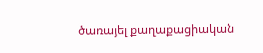ծառայել քաղաքացիական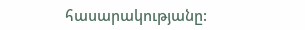հասարակությանը: